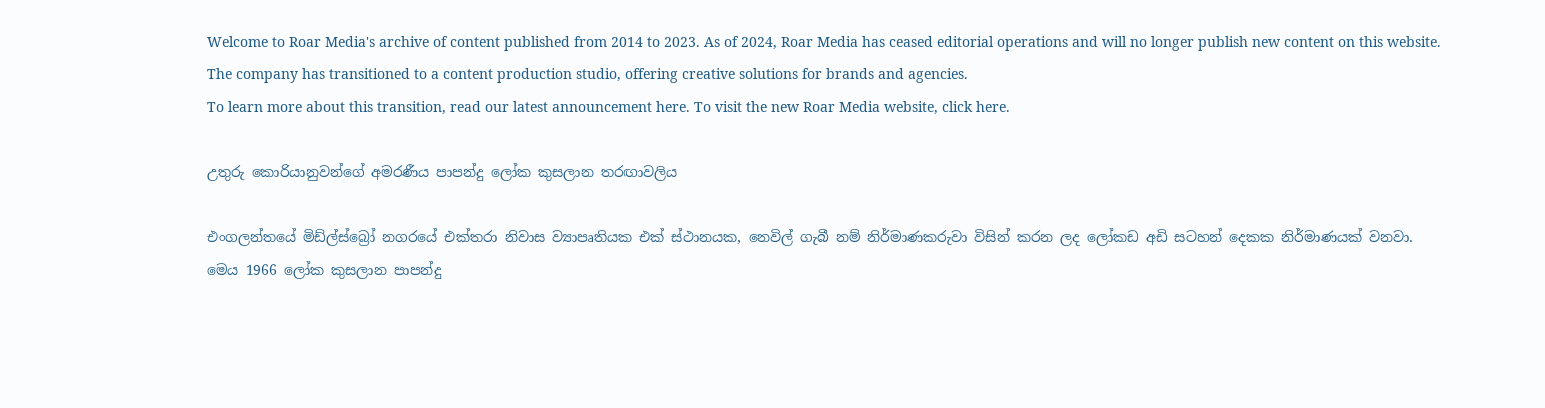Welcome to Roar Media's archive of content published from 2014 to 2023. As of 2024, Roar Media has ceased editorial operations and will no longer publish new content on this website.
The company has transitioned to a content production studio, offering creative solutions for brands and agencies.
To learn more about this transition, read our latest announcement here. To visit the new Roar Media website, click here.

උතුරු කොරියානුවන්ගේ අමරණීය පාපන්දු ලෝක කුසලාන තරඟාවලිය

එංගලන්තයේ මිඩ්ල්ස්බ්‍රෝ නගරයේ එක්තරා නිවාස ව්‍යාපෘතියක එක් ස්ථානයක, නෙවිල් ගැබී නම් නිර්මාණකරුවා විසින් කරන ලද ලෝකඩ අඩි සටහන් දෙකක නිර්මාණයක් වනවා. මෙය 1966 ලෝක කුසලාන පාපන්දු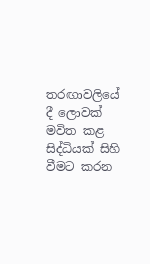තරඟාවලියේ දී ලොවක් මවිත කළ සිද්ධියක් සිහි වීමට කරන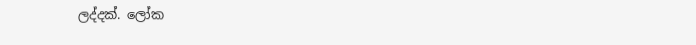ලද්දක්. ලෝක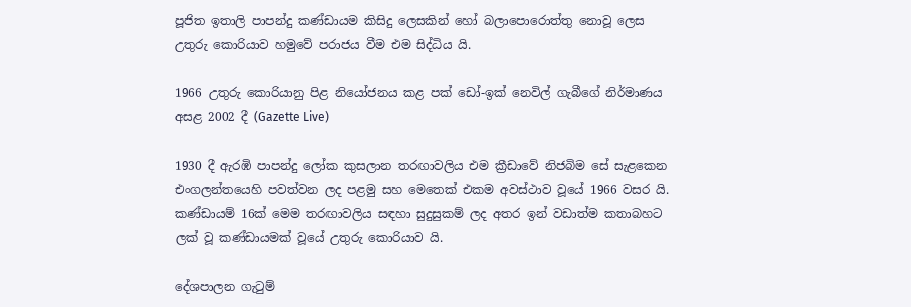පූජිත ඉතාලි පාපන්දු කණ්ඩායම කිසිදු ලෙසකින් හෝ බලාපොරොත්තු නොවූ ලෙස උතුරු කොරියාව හමුවේ පරාජය වීම එම සිද්ධිය යි.

1966 උතුරු කොරියානු පිළ නියෝජනය කළ පක් ඩෝ-ඉක් නෙවිල් ගැබීගේ නිර්මාණය අසළ 2002 දී (Gazette Live)

1930 දී ඇරඹි පාපන්දු ලෝක කුසලාන තරඟාවලිය එම ක්‍රීඩාවේ නිජබිම සේ සැළකෙන එංගලන්තයෙහි පවත්වන ලද පළමු සහ මෙතෙක් එකම අවස්ථාව වූයේ 1966 වසර යි. කණ්ඩායම් 16ක් මෙම තරඟාවලිය සඳහා සුදුසුකම් ලද අතර ඉන් වඩාත්ම කතාබහට ලක් වූ කණ්ඩායමක් වූයේ උතුරු කොරියාව යි.

දේශපාලන ගැටුම්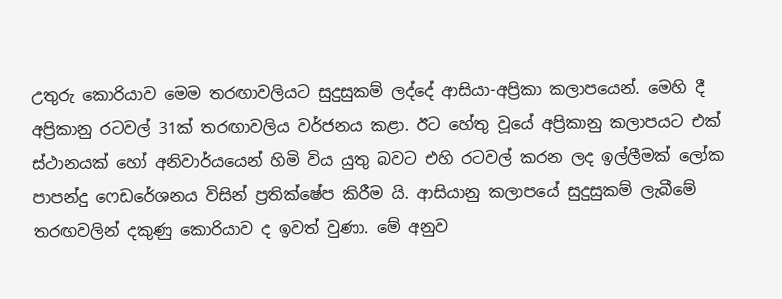උතුරු කොරියාව මෙම තරඟාවලියට සුදුසුකම් ලද්දේ ආසියා-අප්‍රිකා කලාපයෙන්. මෙහි දී අප්‍රිකානු රටවල් 31ක් තරඟාවලිය වර්ජනය කළා. ඊට හේතු වූයේ අප්‍රිකානු කලාපයට එක් ස්ථානයක් හෝ අනිවාර්යයෙන් හිමි විය යුතු බවට එහි රටවල් කරන ලද ඉල්ලීමක් ලෝක පාපන්දු ෆෙඩරේශනය විසින් ප්‍රතික්ෂේප කිරීම යි. ආසියානු කලාපයේ සුදුසුකම් ලැබීමේ තරඟවලින් දකුණු කොරියාව ද ඉවත් වුණා. මේ අනුව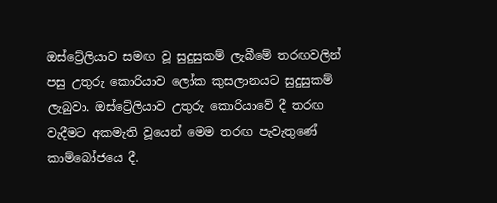ඔස්ට්‍රේලියාව සමඟ වූ සුදුසුකම් ලැබීමේ තරඟවලින් පසු උතුරු කොරියාව ලෝක කුසලානයට සුදුසුකම් ලැබුවා. ඔස්ට්‍රේලියාව උතුරු කොරියාවේ දී තරඟ වැදීමට අකමැති වූයෙන් මෙම තරඟ පැවැතුණේ කාම්බෝජයෙ දී.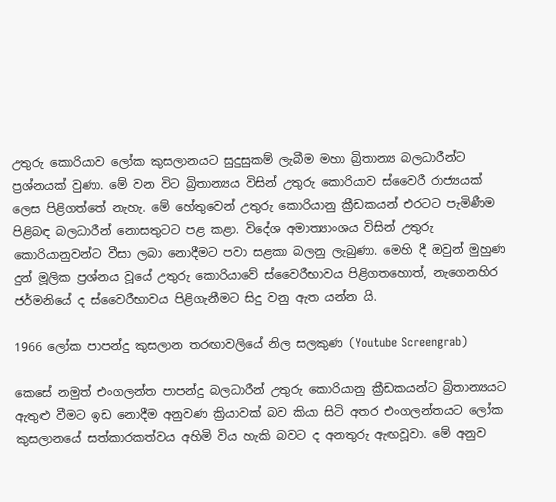උතුරු කොරියාව ලෝක කුසලානයට සුදුසුකම් ලැබීම මහා බ්‍රිතාන්‍ය බලධාරීන්ට ප්‍රශ්නයක් වුණා. මේ වන විට බ්‍රිතාන්‍යය විසින් උතුරු කොරියාව ස්වෛරී රාජ්‍යයක් ලෙස පිළිගත්තේ නැහැ. මේ හේතුවෙන් උතුරු කොරියානු ක්‍රීඩකයන් එරටට පැමිණීම පිළිබඳ බලධාරීන් නොසතුටට පළ කළා. විදේශ අමාත්‍යාංශය විසින් උතුරු කොරියානුවන්ට වීසා ලබා නොදීමට පවා සළකා බලනු ලැබුණා. මෙහි දී ඔවුන් මුහුණ දුන් මූලික ප්‍රශ්නය වූයේ උතුරු කොරියාවේ ස්වෛරීභාවය පිළිගතහොත්, නැගෙනහිර ජර්මනියේ ද ස්වෛරීභාවය පිළිගැනීමට සිදු වනු ඇත යන්න යි.

1966 ලෝක පාපන්දු කුසලාන තරඟාවලියේ නිල සලකුණ (Youtube Screengrab)

කෙසේ නමුත් එංගලන්ත පාපන්දු බලධාරීන් උතුරු කොරියානු ක්‍රීඩකයන්ට බ්‍රිතාන්‍යයට ඇතුළු වීමට ඉඩ නොදීම අනුවණ ක්‍රියාවක් බව කියා සිටි අතර එංගලන්තයට ලෝක කුසලානයේ සත්කාරකත්වය අහිමි විය හැකි බවට ද අනතුරු ඇඟවූවා. මේ අනුව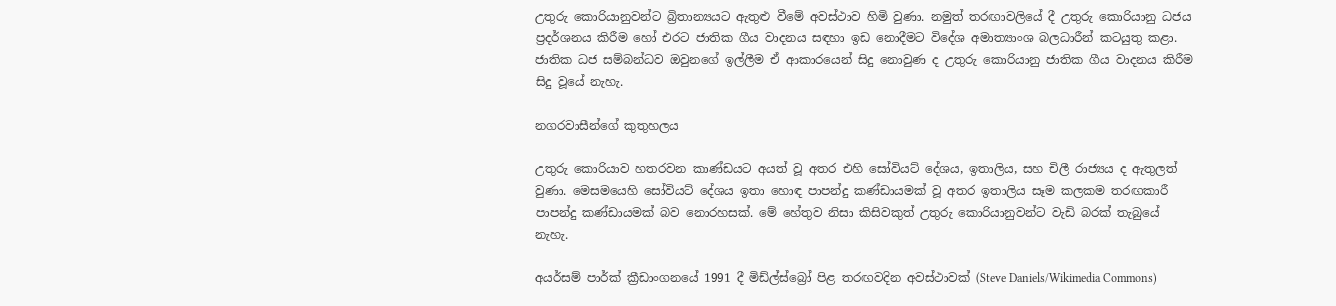උතුරු කොරියානුවන්ට බ්‍රිතාන්‍යයට ඇතුළු වීමේ අවස්ථාව හිමි වුණා. නමුත් තරඟාවලියේ දී උතුරු කොරියානු ධජය ප්‍රදර්ශනය කිරීම හෝ එරට ජාතික ගීය වාදනය සඳහා ඉඩ නොදීමට විදේශ අමාත්‍යාංශ බලධාරීන් කටයුතු කළා. ජාතික ධජ සම්බන්ධව ඔවුනගේ ඉල්ලීම ඒ ආකාරයෙන් සිදු නොවුණ ද උතුරු කොරියානු ජාතික ගීය වාදනය කිරීම සිදු වූයේ නැහැ.

නගරවාසීන්ගේ කුතුහලය

උතුරු කොරියාව හතරවන කාණ්ඩයට අයත් වූ අතර එහි සෝවියට් දේශය, ඉතාලිය, සහ චිලී රාජ්‍යය ද ඇතුලත් වුණා. මෙසමයෙහි සෝවියට් දේශය ඉතා හොඳ පාපන්දු කණ්ඩායමක් වූ අතර ඉතාලිය සෑම කලකම තරඟකාරී පාපන්දු කණ්ඩායමක් බව නොරහසක්. මේ හේතුව නිසා කිසිවකුත් උතුරු කොරියානුවන්ට වැඩි බරක් තැබුයේ නැහැ.

අයර්සම් පාර්ක් ක්‍රීඩාංගනයේ 1991 දී මිඩ්ල්ස්බ්‍රෝ පිළ තරඟවදින අවස්ථාවක් (Steve Daniels/Wikimedia Commons)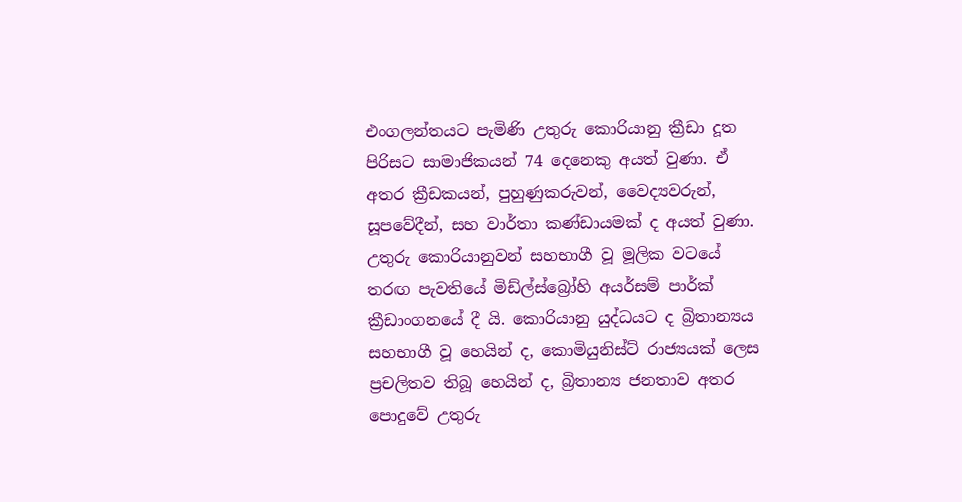එංගලන්තයට පැමිණි උතුරු කොරියානු ක්‍රීඩා දූත පිරිසට සාමාජිකයන් 74 දෙනෙකු අයත් වුණා. ඒ අතර ක්‍රීඩකයන්, පුහුණුකරුවන්, වෛද්‍යවරුන්, සූපවේදීන්, සහ වාර්තා කණ්ඩායමක් ද අයත් වුණා. උතුරු කොරියානුවන් සහභාගී වූ මූලික වටයේ තරඟ පැවතියේ මිඩ්ල්ස්බ්‍රෝහි අයර්සම් පාර්ක් ක්‍රීඩාංගනයේ දී යි. කොරියානු යුද්ධයට ද බ්‍රිතාන්‍යය සහභාගී වූ හෙයින් ද, කොමියුනිස්ට් රාජ්‍යයක් ලෙස ප්‍රචලිතව තිබූ හෙයින් ද, බ්‍රිතාන්‍ය ජනතාව අතර පොදුවේ උතුරු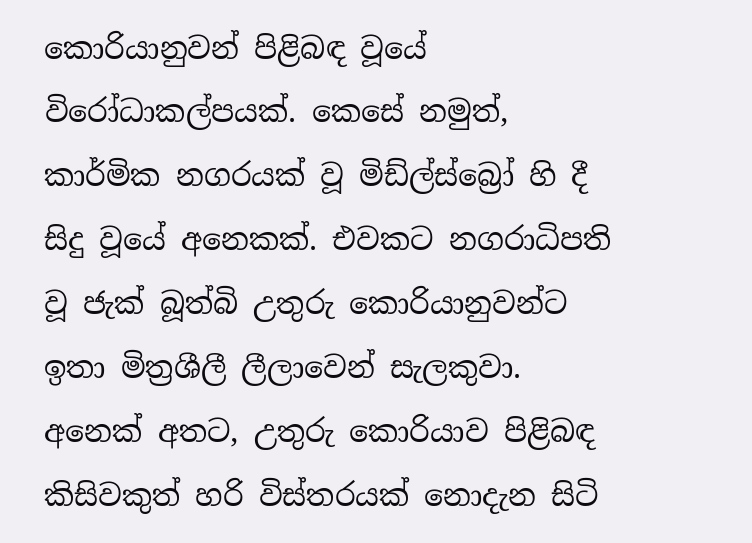කොරියානුවන් පිළිබඳ වූයේ විරෝධාකල්පයක්. කෙසේ නමුත්, කාර්මික නගරයක් වූ මිඩ්ල්ස්බ්‍රෝ හි දී සිදු වූයේ අනෙකක්. එවකට නගරාධිපති වූ ජැක් බූත්බි උතුරු කොරියානුවන්ට ඉතා මිත්‍රශීලී ලීලාවෙන් සැලකුවා. අනෙක් අතට, උතුරු කොරියාව පිළිබඳ කිසිවකුත් හරි විස්තරයක් නොදැන සිටි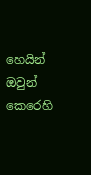හෙයින් ඔවුන් කෙරෙහි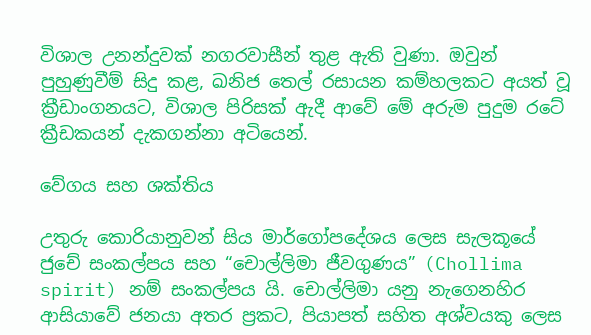විශාල උනන්දුවක් නගරවාසීන් තුළ ඇති වුණා. ඔවුන් පුහුණුවීම් සිදු කළ, ඛනිජ තෙල් රසායන කම්හලකට අයත් වූ ක්‍රීඩාංගනයට, විශාල පිරිසක් ඇදී ආවේ මේ අරුම පුදුම රටේ ක්‍රීඩකයන් දැකගන්නා අටියෙන්.

වේගය සහ ශක්තිය

උතුරු කොරියානුවන් සිය මාර්ගෝපදේශය ලෙස සැලකූයේ ජුචේ සංකල්පය සහ “චොල්ලිමා ජීවගුණය” (Chollima spirit) නම් සංකල්පය යි. චොල්ලිමා යනු නැගෙනහිර ආසියාවේ ජනයා අතර ප්‍රකට, පියාපත් සහිත අශ්වයකු ලෙස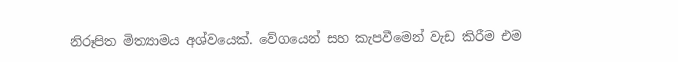නිරූපිත මිත්‍යාමය අශ්වයෙක්. වේගයෙන් සහ කැපවීමෙන් වැඩ කිරීම එම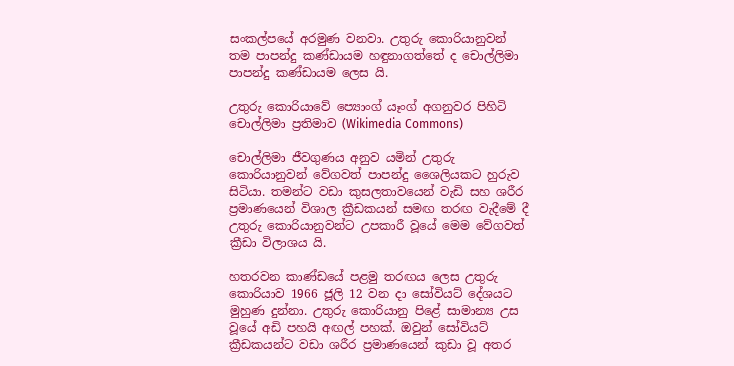සංකල්පයේ අරමුණ වනවා. උතුරු කොරියානුවන් තම පාපන්දු කණ්ඩායම හඳුනාගත්තේ ද චොල්ලිමා පාපන්දු කණ්ඩායම ලෙස යි.

උතුරු කොරියාවේ ප්‍යොංග් යෑංග් අගනුවර පිහිටි චොල්ලිමා ප්‍රතිමාව (Wikimedia Commons)

චොල්ලිමා ජීවගුණය අනුව යමින් උතුරු කොරියානුවන් වේගවත් පාපන්දු ශෛලියකට හුරුව සිටියා. තමන්ට වඩා කුසලතාවයෙන් වැඩි සහ ශරීර ප්‍රමාණයෙන් විශාල ක්‍රීඩකයන් සමඟ තරඟ වැදීමේ දී උතුරු කොරියානුවන්ට උපකාරී වූයේ මෙම වේගවත් ක්‍රීඩා විලාශය යි.

හතරවන කාණ්ඩයේ පළමු තරඟය ලෙස උතුරු කොරියාව 1966 ජූලි 12 වන දා සෝවියට් දේශයට මුහුණ දුන්නා. උතුරු කොරියානු පිළේ සාමාන්‍ය උස වූයේ අඩි පහයි අඟල් පහක්. ඔවුන් සෝවියට් ක්‍රීඩකයන්ට වඩා ශරීර ප්‍රමාණයෙන් කුඩා වූ අතර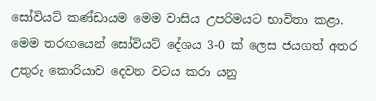සෝවියට් කණ්ඩායම මෙම වාසිය උපරිමයට භාවිතා කළා. මෙම තරඟයෙන් සෝවියට් දේශය 3-0 ක් ලෙස ජයගත් අතර උතුරු කොරියාව දෙවන වටය කරා යනු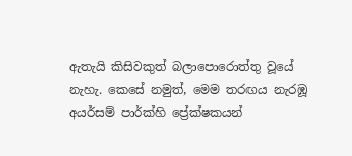ඇතැයි කිසිවකුත් බලාපොරොත්තු වූයේ නැහැ. කෙසේ නමුත්, මෙම තරඟය නැරඹූ අයර්සම් පාර්ක්හි ප්‍රේක්ෂකයන්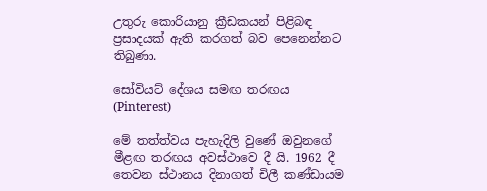උතුරු කොරියානු ක්‍රීඩකයන් පිළිබඳ ප්‍රසාදයක් ඇති කරගත් බව පෙනෙන්නට තිබුණා.

සෝවියට් දේශය සමඟ තරඟය (Pinterest)

මේ තත්ත්වය පැහැදිලි වුණේ ඔවුනගේ මීළඟ තරඟය අවස්ථාවෙ දී යි. 1962 දී තෙවන ස්ථානය දිනාගත් චිලී කණ්ඩායම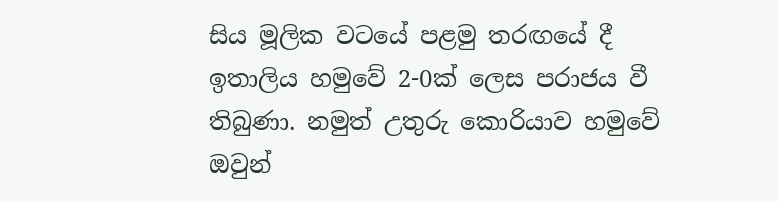සිය මූලික වටයේ පළමු තරඟයේ දී ඉතාලිය හමුවේ 2-0ක් ලෙස පරාජය වී තිබුණා. නමුත් උතුරු කොරියාව හමුවේ ඔවුන්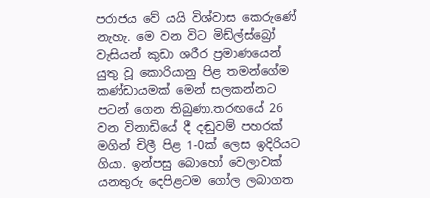පරාජය වේ යයි විශ්වාස කෙරුණේ නැහැ. මෙ වන විට මිඩ්ල්ස්බ්‍රෝ වැසියන් කුඩා ශරීර ප්‍රමාණයෙන් යුතු වූ කොරියානු පිළ තමන්ගේම කණ්ඩායමක් මෙන් සලකන්නට පටන් ගෙන තිබුණා.තරඟයේ 26 වන විනාඩියේ දී දඬුවම් පහරක් මගින් චිලී පිළ 1-0ක් ලෙස ඉදිරියට ගියා. ඉන්පසු බොහෝ වෙලාවක් යනතුරු දෙපිළටම ගෝල ලබාගත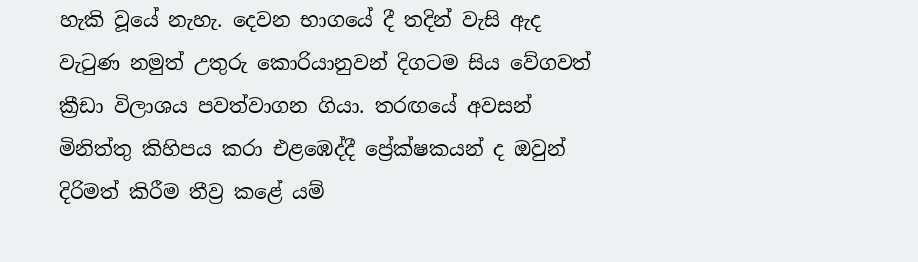හැකි වූයේ නැහැ. දෙවන භාගයේ දී තදින් වැසි ඇද වැටුණ නමුත් උතුරු කොරියානුවන් දිගටම සිය වේගවත් ක්‍රීඩා විලාශය පවත්වාගන ගියා. තරඟයේ අවසන් මිනිත්තු කිහිපය කරා එළඹෙද්දී ප්‍රේක්ෂකයන් ද ඔවුන් දිරිමත් කිරීම තීව්‍ර කළේ යම්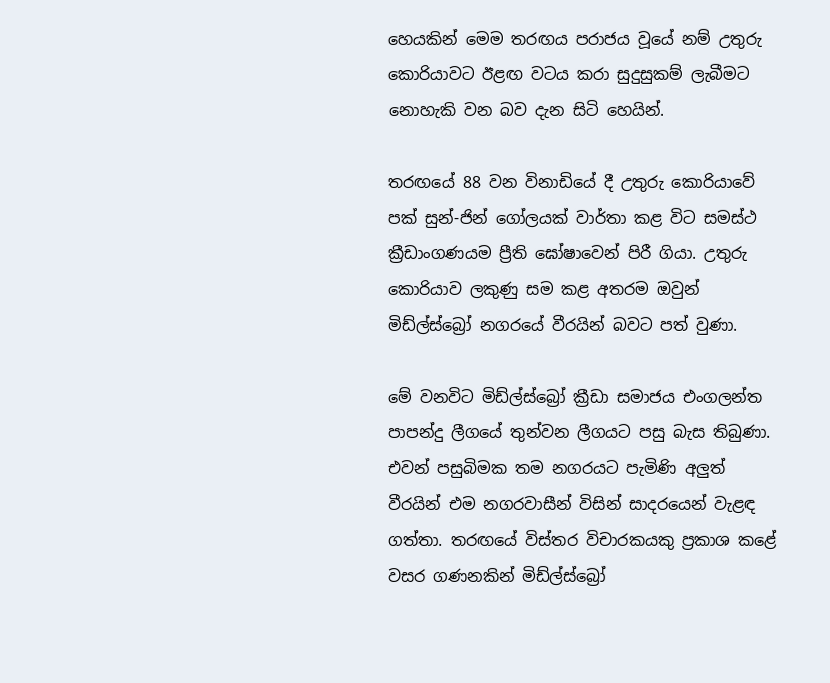හෙයකින් මෙම තරඟය පරාජය වූයේ නම් උතුරු කොරියාවට ඊළඟ වටය කරා සුදුසුකම් ලැබීමට නොහැකි වන බව දැන සිටි හෙයින්.

තරඟයේ 88 වන විනාඩියේ දී උතුරු කොරියාවේ පක් සුන්-ජින් ගෝලයක් වාර්තා කළ විට සමස්ථ ක්‍රීඩාංගණයම ප්‍රීති ඝෝෂාවෙන් පිරී ගියා. උතුරු කොරියාව ලකුණු සම කළ අතරම ඔවුන් මිඩ්ල්ස්බ්‍රෝ නගරයේ වීරයින් බවට පත් වුණා.

මේ වනවිට මිඩ්ල්ස්බ්‍රෝ ක්‍රීඩා සමාජය එංගලන්ත පාපන්දු ලීගයේ තුන්වන ලීගයට පසු බැස තිබුණා. එවන් පසුබිමක තම නගරයට පැමිණි අලුත් වීරයින් එම නගරවාසීන් විසින් සාදරයෙන් වැළඳ ගත්තා. තරඟයේ විස්තර විචාරකයකු ප්‍රකාශ කළේ වසර ගණනකින් මිඩ්ල්ස්බ්‍රෝ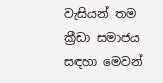වැසියන් තම ක්‍රීඩා සමාජය සඳහා මෙවන්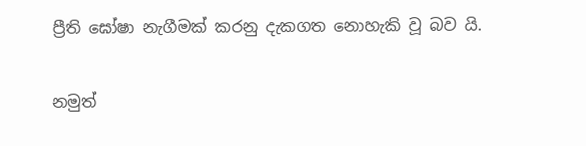ප්‍රීති ඝෝෂා නැගීමක් කරනු දැකගත නොහැකි වූ බව යි.

නමුත්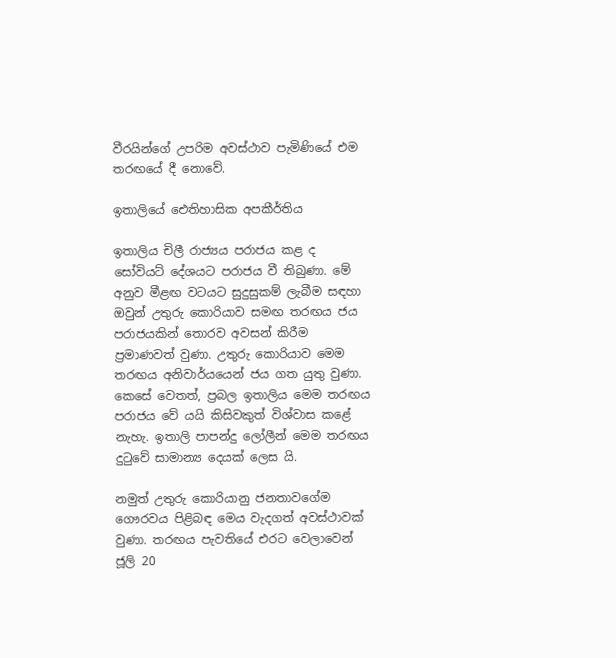වීරයින්ගේ උපරිම අවස්ථාව පැමිණියේ එම තරඟයේ දී නොවේ.

ඉතාලියේ ඓතිහාසික අපකීර්තිය

ඉතාලිය චිලී රාජ්‍යය පරාජය කළ ද සෝවියට් දේශයට පරාජය වී තිබුණා. මේ අනුව මීළඟ වටයට සුදුසුකම් ලැබීම සඳහා ඔවුන් උතුරු කොරියාව සමඟ තරඟය ජය පරාජයකින් තොරව අවසන් කිරීම ප්‍රමාණවත් වුණා. උතුරු කොරියාව මෙම තරඟය අනිවාර්යයෙන් ජය ගත යුතු වුණා. කෙසේ වෙතත්, ප්‍රබල ඉතාලිය මෙම තරඟය පරාජය වේ යයි කිසිවකුත් විශ්වාස කළේ නැහැ. ඉතාලි පාපන්දු ලෝලීන් මෙම තරඟය දුටුවේ සාමාන්‍ය දෙයක් ලෙස යි.

නමුත් උතුරු කොරියානු ජනතාවගේම ගෞරවය පිළිබඳ මෙය වැදගත් අවස්ථාවක් වුණා. තරඟය පැවතියේ එරට වෙලාවෙන් ජූලි 20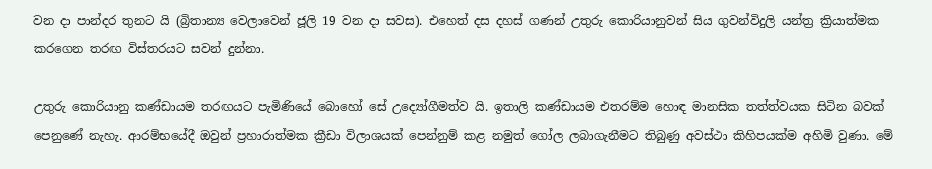වන දා පාන්දර තුනට යි (බ්‍රිතාන්‍ය වෙලාවෙන් ජූලි 19 වන දා සවස). එහෙත් දස දහස් ගණන් උතුරු කොරියානුවන් සිය ගුවන්විදුලි යන්ත්‍ර ක්‍රියාත්මක කරගෙන තරඟ විස්තරයට සවන් දුන්නා.

උතුරු කොරියානු කණ්ඩායම තරඟයට පැමිණියේ බොහෝ සේ උද්‍යෝගීමත්ව යි. ඉතාලි කණ්ඩායම එතරම්ම හොඳ මානසික තත්ත්වයක සිටින බවක් පෙනුණේ නැහැ. ආරම්භයේදී ඔවුන් ප්‍රහාරාත්මක ක්‍රීඩා විලාශයක් පෙන්නුම් කළ නමුත් ගෝල ලබාගැනීමට තිබුණු අවස්ථා කිහිපයක්ම අහිමි වුණා. මේ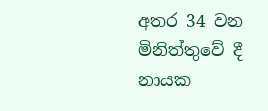අතර 34 වන මිනිත්තුවේ දී නායක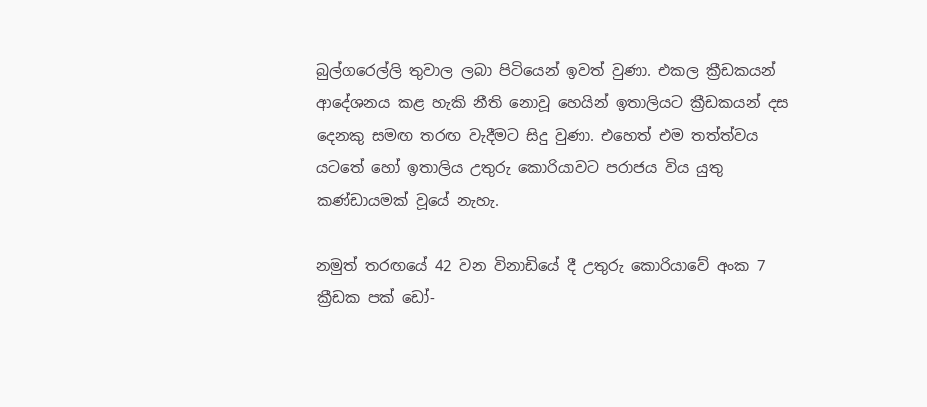බුල්ගරෙල්ලි තුවාල ලබා පිටියෙන් ඉවත් වුණා. එකල ක්‍රීඩකයන් ආදේශනය කළ හැකි නීති නොවූ හෙයින් ඉතාලියට ක්‍රීඩකයන් දස දෙනකු සමඟ තරඟ වැදීමට සිදු වුණා. එහෙත් එම තත්ත්වය යටතේ හෝ ඉතාලිය උතුරු කොරියාවට පරාජය විය යුතු කණ්ඩායමක් වූයේ නැහැ.

නමුත් තරඟයේ 42 වන විනාඩියේ දී උතුරු කොරියාවේ අංක 7 ක්‍රීඩක පක් ඩෝ-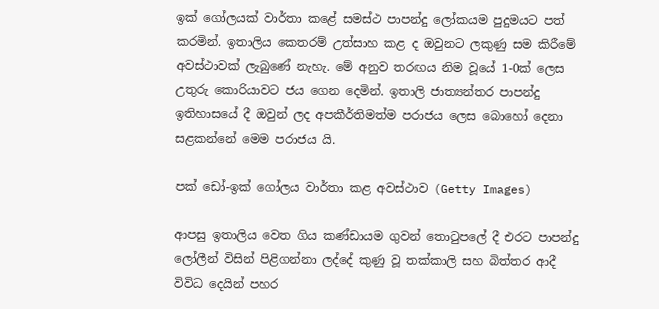ඉක් ගෝලයක් වාර්තා කළේ සමස්ථ පාපන්දු ලෝකයම පුදුමයට පත් කරමින්. ඉතාලිය කෙතරම් උත්සාහ කළ ද ඔවුනට ලකුණු සම කිරීමේ අවස්ථාවක් ලැබුණේ නැහැ. මේ අනුව තරඟය නිම වූයේ 1-0ක් ලෙස උතුරු කොරියාවට ජය ගෙන දෙමින්. ඉතාලි ජාත්‍යන්තර පාපන්දු ඉතිහාසයේ දී ඔවුන් ලද අපකීර්තිමත්ම පරාජය ලෙස බොහෝ දෙනා සළකන්නේ මෙම පරාජය යි.

පක් ඩෝ-ඉක් ගෝලය වාර්තා කළ අවස්ථාව (Getty Images)

ආපසු ඉතාලිය වෙත ගිය කණ්ඩායම ගුවන් තොටුපලේ දී එරට පාපන්දු ලෝලීන් විසින් පිළිගන්නා ලද්දේ කුණු වූ තක්කාලි සහ බිත්තර ආදී විවිධ දෙයින් පහර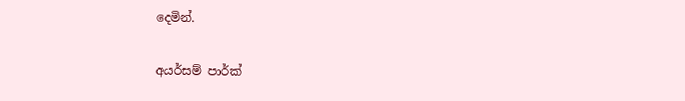දෙමින්.

අයර්සම් පාර්ක්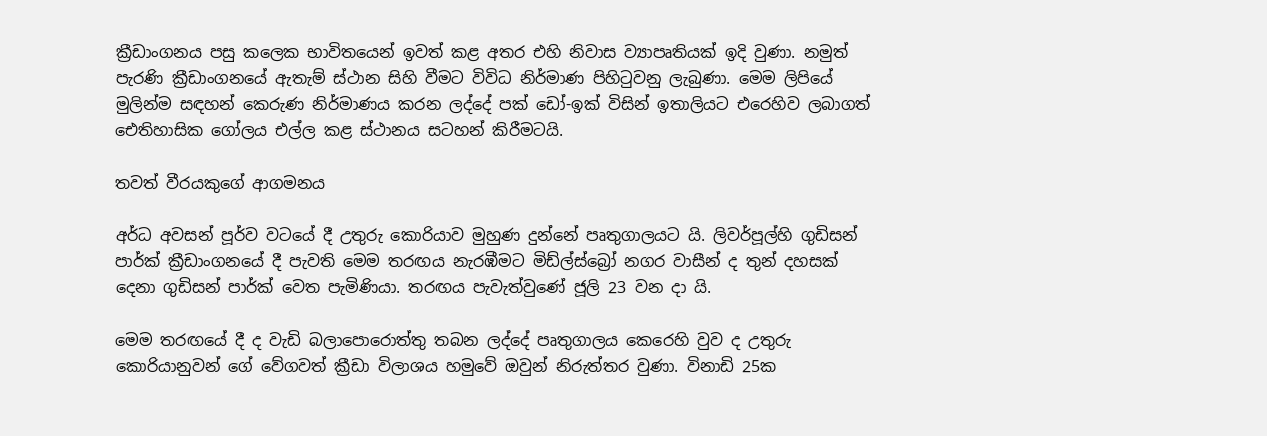ක්‍රීඩාංගනය පසු කලෙක භාවිතයෙන් ඉවත් කළ අතර එහි නිවාස ව්‍යාපෘතියක් ඉදි වුණා. නමුත් පැරණි ක්‍රීඩාංගනයේ ඇතැම් ස්ථාන සිහි වීමට විවිධ නිර්මාණ පිහිටුවනු ලැබුණා. මෙම ලිපියේ මුලින්ම සඳහන් කෙරුණ නිර්මාණය කරන ලද්දේ පක් ඩෝ-ඉක් විසින් ඉතාලියට එරෙහිව ලබාගත් ඓතිහාසික ගෝලය එල්ල කළ ස්ථානය සටහන් කිරීමටයි.

තවත් වීරයකුගේ ආගමනය

අර්ධ අවසන් පූර්ව වටයේ දී උතුරු කොරියාව මුහුණ දුන්නේ පෘතුගාලයට යි. ලිවර්පූල්හි ගුඩිසන් පාර්ක් ක්‍රීඩාංගනයේ දී පැවති මෙම තරඟය නැරඹීමට මිඩ්ල්ස්බ්‍රෝ නගර වාසීන් ද තුන් දහසක් දෙනා ගුඩිසන් පාර්ක් වෙත පැමිණියා. තරඟය පැවැත්වුණේ ජූලි 23 වන දා යි.

මෙම තරඟයේ දී ද වැඩි බලාපොරොත්තු තබන ලද්දේ පෘතුගාලය කෙරෙහි වුව ද උතුරු කොරියානුවන් ගේ වේගවත් ක්‍රීඩා විලාශය හමුවේ ඔවුන් නිරුත්තර වුණා. විනාඩි 25ක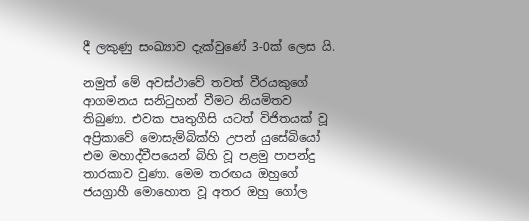දී ලකුණු සංඛ්‍යාව දැක්වුණේ 3-0ක් ලෙස යි.

නමුත් මේ අවස්ථාවේ තවත් වීරයකුගේ ආගමනය සනිටුහන් වීමට නියමිතව තිබුණා. එවක පෘතුගීසි යටත් විජිතයක් වූ අප්‍රිකාවේ මොසැම්බික්හි උපන් යුසේබියෝ එම මහාද්වීපයෙන් බිහි වූ පළමු පාපන්දු තාරකාව වුණා. මෙම තරඟය ඔහුගේ ජයග්‍රාහී මොහොත වූ අතර ඔහු ගෝල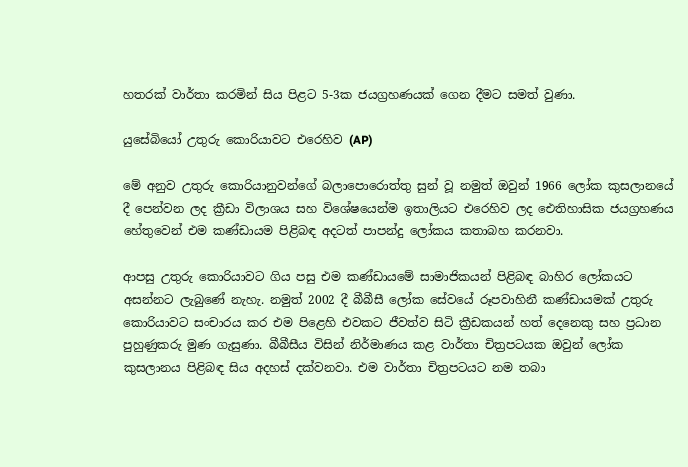හතරක් වාර්තා කරමින් සිය පිළට 5-3ක ජයග්‍රහණයක් ගෙන දීමට සමත් වුණා.

යුසේබියෝ උතුරු කොරියාවට එරෙහිව (AP)

මේ අනුව උතුරු කොරියානුවන්ගේ බලාපොරොත්තු සුන් වූ නමුත් ඔවුන් 1966 ලෝක කුසලානයේ දී පෙන්වන ලද ක්‍රීඩා විලාශය සහ විශේෂයෙන්ම ඉතාලියට එරෙහිව ලද ඓතිහාසික ජයග්‍රහණය හේතුවෙන් එම කණ්ඩායම පිළිබඳ අදටත් පාපන්දු ලෝකය කතාබහ කරනවා.

ආපසු උතුරු කොරියාවට ගිය පසු එම කණ්ඩායමේ සාමාජිකයන් පිළිබඳ බාහිර ලෝකයට අසන්නට ලැබුණේ නැහැ. නමුත් 2002 දී බීබීසී ලෝක සේවයේ රූපවාහිනී කණ්ඩායමක් උතුරු කොරියාවට සංචාරය කර එම පිළෙහි එවකට ජීවත්ව සිටි ක්‍රීඩකයන් හත් දෙනෙකු සහ ප්‍රධාන පුහුණුකරු මුණ ගැසුණා. බීබීසීය විසින් නිර්මාණය කළ වාර්තා චිත්‍රපටයක ඔවුන් ලෝක කුසලානය පිළිබඳ සිය අදහස් දක්වනවා. එම වාර්තා චිත්‍රපටයට නම තබා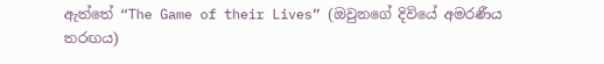ඇත්තේ “The Game of their Lives” (ඔවුනගේ දිවියේ අමරණීය තරඟය)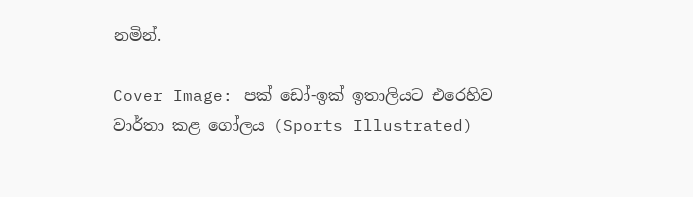නමින්.

Cover Image: පක් ඩෝ-ඉක් ඉතාලියට එරෙහිව වාර්තා කළ ගෝලය (Sports Illustrated)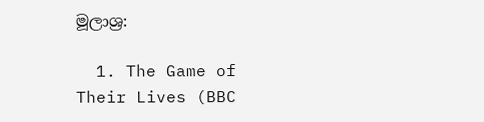මූලාශ්‍ර:

  1. The Game of Their Lives (BBC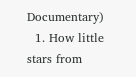Documentary)
  1. How little stars from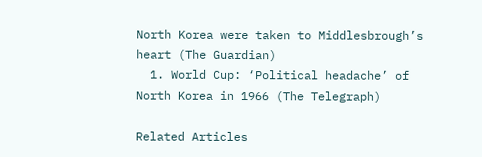North Korea were taken to Middlesbrough’s heart (The Guardian)
  1. World Cup: ‘Political headache’ of North Korea in 1966 (The Telegraph)

Related Articles